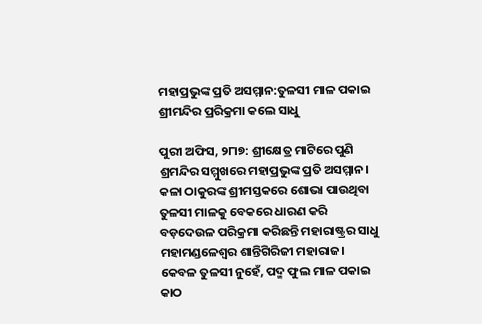ମହାପ୍ରଭୁଙ୍କ ପ୍ରତି ଅସମ୍ମାନ:ତୁଳସୀ ମାଳ ପକାଇ ଶ୍ରୀମନ୍ଦିର ପ୍ରରିକ୍ରମା କଲେ ସାଧୁ

ପୁରୀ ଅଫିସ, ୨୮ା୭: ଶ୍ରୀକ୍ଷେତ୍ର ମାଟିରେ ପୁଣି ଶ୍ରମନ୍ଦିର ସମ୍ମୁଖରେ ମହାପ୍ରଭୁଙ୍କ ପ୍ରତି ଅସମ୍ମାନ। କଳା ଠାକୁରଙ୍କ ଶ୍ରୀମସ୍ତକରେ ଶୋଭା ପାଉଥିବା ତୁଳସୀ ମାଳକୁ ବେକରେ ଧାରଣ କରି ବଡ଼ଦେଉଳ ପରିକ୍ରମା କରିଛନ୍ତି ମହାରାଷ୍ଟ୍ରର ସାଧୁ ମହାମଣ୍ଡଳେଶ୍ୱର ଶାନ୍ତିଗିରିଜୀ ମହାରାଜ। କେବଳ ତୁଳସୀ ନୁହେଁ, ପଦ୍ମ ଫୁଲ ମାଳ ପକାଇ କାଠ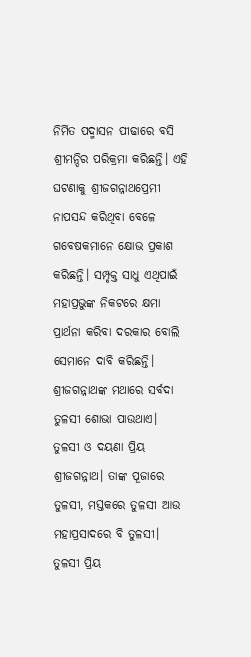ନିର୍ମିତ ପଦ୍ମାସନ ପୀଢାରେ ବସି ଶ୍ରୀମନ୍ଦିର ପରିକ୍ରମା କରିଛନ୍ତି। ଏହି ଘଟଣାକୁ ଶ୍ରୀଜଗନ୍ନାଥପ୍ରେମୀ ନାପସନ୍ଦ କରିଥିବା ବେଳେ ଗବେଷକମାନେ କ୍ଷୋଭ ପ୍ରକାଶ କରିଛନ୍ତି। ସମ୍ପୃକ୍ତ ସାଧୁ ଏଥିପାଇଁ ମହାପ୍ରଭୁଙ୍କ ନିକଟରେ କ୍ଷମା ପ୍ରାର୍ଥନା କରିବା ଦରକାର ବୋଲି ସେମାନେ ଦାବି କରିଛନ୍ତି।
ଶ୍ରୀଜଗନ୍ନାଥଙ୍କ ମଥାରେ ସର୍ବଦା ତୁଳସୀ ଶୋଭା ପାଉଥାଏ। ତୁଳସୀ ଓ ଦୟଣା ପ୍ରିୟ ଶ୍ରୀଜଗନ୍ନାଥ। ତାଙ୍କ ପୂଜାରେ ତୁଳସୀ, ମସ୍ତକରେ ତୁଳସୀ ଆଉ ମହାପ୍ରସାଦରେ ବି ତୁଳସୀ। ତୁଳସୀ ପ୍ରିୟ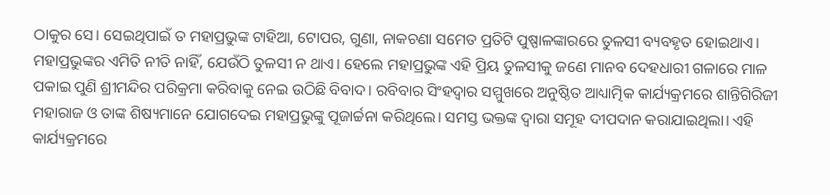ଠାକୁର ସେ। ସେଇଥିପାଇଁ ତ ମହାପ୍ରଭୁଙ୍କ ଟାହିଆ, ଟୋପର, ଗୁଣା, ନାକଚଣା ସମେତ ପ୍ରତିଟି ପୁଷ୍ପାଳଙ୍କାରରେ ତୁଳସୀ ବ୍ୟବହୃତ ହୋଇଥାଏ। ମହାପ୍ରଭୁଙ୍କର ଏମିତି ନୀତି ନାହିଁ, ଯେଉଁଠି ତୁଳସୀ ନ ଥାଏ। ହେଲେ ମହାପ୍ରଭୁଙ୍କ ଏହି ପ୍ରିୟ ତୁଳସୀକୁ ଜଣେ ମାନବ ଦେହଧାରୀ ଗଳାରେ ମାଳ ପକାଇ ପୁଣି ଶ୍ରୀମନ୍ଦିର ପରିକ୍ରମା କରିବାକୁ ନେଇ ଉଠିଛି ବିବାଦ। ରବିବାର ସିଂହଦ୍ୱାର ସମ୍ମୁଖରେ ଅନୁଷ୍ଠିତ ଆଧ୍ୟାତ୍ମିକ କାର୍ଯ୍ୟକ୍ରମରେ ଶାନ୍ତିଗିରିଜୀ ମହାରାଜ ଓ ତାଙ୍କ ଶିଷ୍ୟମାନେ ଯୋଗଦେଇ ମହାପ୍ରଭୁଙ୍କୁ ପୂଜାର୍ଚ୍ଚନା କରିଥିଲେ। ସମସ୍ତ ଭକ୍ତଙ୍କ ଦ୍ୱାରା ସମୂହ ଦୀପଦାନ କରାଯାଇଥିଲା। ଏହି କାର୍ଯ୍ୟକ୍ରମରେ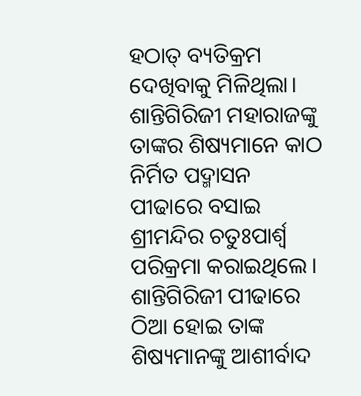ହଠାତ୍‌ ବ୍ୟତିକ୍ରମ ଦେଖିବାକୁ ମିଳିଥିଲା। ଶାନ୍ତିଗିରିଜୀ ମହାରାଜଙ୍କୁ ତାଙ୍କର ଶିଷ୍ୟମାନେ କାଠ ନିର୍ମିତ ପଦ୍ମାସନ ପୀଢାରେ ବସାଇ ଶ୍ରୀମନ୍ଦିର ଚତୁଃପାର୍ଶ୍ୱ ପରିକ୍ରମା କରାଇଥିଲେ। ଶାନ୍ତିଗିରିଜୀ ପୀଢାରେ ଠିଆ ହୋଇ ତାଙ୍କ ଶିଷ୍ୟମାନଙ୍କୁ ଆଶୀର୍ବାଦ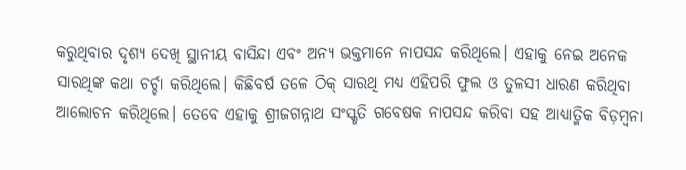କରୁଥିବାର ଦୃଶ୍ୟ ଦେଖି ସ୍ଥାନୀୟ ବାସିନ୍ଦା ଏବଂ ଅନ୍ୟ ଭକ୍ତମାନେ ନାପସନ୍ଦ କରିଥିଲେ। ଏହାକୁ ନେଇ ଅନେକ ସାରଥିଙ୍କ କଥା ଚର୍ଚ୍ଚା କରିଥିଲେ। କିଛିବର୍ଷ ତଳେ ଠିକ୍‌ ସାରଥି ମଧ୍ୟ ଏହିପରି ଫୁଲ ଓ ତୁଳସୀ ଧାରଣ କରିଥିବା ଆଲୋଚନ କରିଥିଲେ। ତେବେ ଏହାକୁ ଶ୍ରୀଜଗନ୍ନାଥ ସଂସ୍କୃତି ଗବେଷକ ନାପସନ୍ଦ କରିବା ସହ ଆଧ୍ୟାତ୍ମିକ ବିଡ଼ମ୍ବନା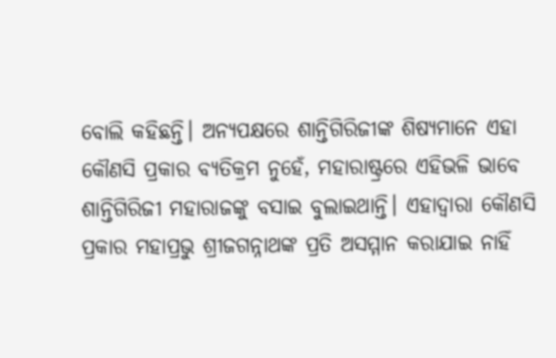ବୋଲି କହିଛନ୍ତି। ଅନ୍ୟପକ୍ଷରେ ଶାନ୍ତିଗିରିଜୀଙ୍କ ଶିଷ୍ୟମାନେ ଏହା କୌଣସି ପ୍ରକାର ବ୍ୟତିକ୍ରମ ନୁହେଁ, ମହାରାଷ୍ଟ୍ରରେ ଏହିଭଳି ଭାବେ ଶାନ୍ତିଗିରିଜୀ ମହାରାଜଙ୍କୁ ବସାଇ ବୁଲାଇଥାନ୍ତି। ଏହାଦ୍ୱାରା କୌଣସି ପ୍ରକାର ମହାପ୍ରଭୁ ଶ୍ରୀଜଗନ୍ନାଥଙ୍କ ପ୍ରତି ଅସମ୍ମାନ କରାଯାଇ ନାହିଁ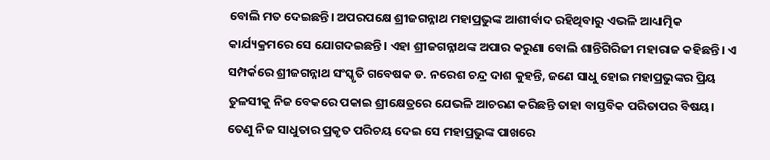ବୋଲି ମତ ଦେଇଛନ୍ତି। ଅପରପକ୍ଷେ ଶ୍ରୀଜଗନ୍ନାଥ ମହାପ୍ରଭୁଙ୍କ ଆଶୀର୍ବାଦ ରହିଥିବାରୁ ଏଭଳି ଆଧ୍ୟାତ୍ମିକ କାର୍ଯ୍ୟକ୍ରମରେ ସେ ଯୋଗଦଇଛନ୍ତି। ଏହା ଶ୍ରୀଜଗନ୍ନାଥଙ୍କ ଅପାର କରୁଣା ବୋଲି ଶାନ୍ତିଗିରିଜୀ ମହାରାଜ କହିଛନ୍ତି। ଏ ସମ୍ପର୍କରେ ଶ୍ରୀଜଗନ୍ନାଥ ସଂସ୍କୃତି ଗବେଷକ ଡ. ନରେଶ ଚନ୍ଦ୍ର ଦାଶ କୁହନ୍ତି, ଜଣେ ସାଧୁ ହୋଇ ମହାପ୍ରଭୁଙ୍କର ପ୍ରିୟ ତୁଳସୀକୁ ନିଜ ବେକରେ ପକାଇ ଶ୍ରୀକ୍ଷେତ୍ରରେ ଯେଭଳି ଆଚରଣ କରିଛନ୍ତି ତାହା ବାସ୍ତବିକ ପରିତାପର ବିଷୟ। ତେଣୁ ନିଜ ସାଧୁତାର ପ୍ରକୃତ ପରିଚୟ ଦେଇ ସେ ମହାପ୍ରଭୁଙ୍କ ପାଖରେ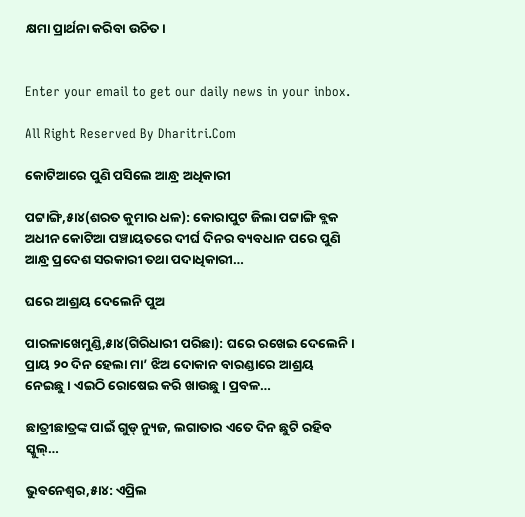କ୍ଷମା ପ୍ରାର୍ଥନା କରିବା ଉଚିତ।


Enter your email to get our daily news in your inbox.

All Right Reserved By Dharitri.Com

କୋଟିଆରେ ପୁଣି ପସିଲେ ଆନ୍ଧ୍ର ଅଧିକାରୀ

ପଟ୍ଟାଙ୍ଗି,୫ା୪(ଶରତ କୁମାର ଧଳ): କୋରାପୁଟ ଜିଲା ପଟ୍ଟାଙ୍ଗି ବ୍ଲକ ଅଧୀନ କୋଟିଆ ପଞ୍ଚାୟତରେ ଦୀର୍ଘ ଦିନର ବ୍ୟବଧାନ ପରେ ପୁଣି ଆନ୍ଧ୍ର ପ୍ରଦେଶ ସରକାରୀ ତଥା ପଦାଧିକାରୀ…

ଘରେ ଆଶ୍ରୟ ଦେଲେନି ପୁଅ

ପାରଳାଖେମୁଣ୍ଡି,୫ା୪(ଗିରିଧାରୀ ପରିଛା): ଘରେ ରଖେଇ ଦେଲେନି। ପ୍ରାୟ ୨୦ ଦିନ ହେଲା ମା’ ଝିଅ ଦୋକାନ ବାରଣ୍ଡାରେ ଆଶ୍ରୟ ନେଇଛୁ। ଏଇଠି ରୋଷେଇ କରି ଖାଉଛୁ। ପ୍ରବଳ…

ଛାତ୍ରୀଛାତ୍ରଙ୍କ ପାଇଁ ଗୁଡ୍ ନ୍ୟୁଜ, ଲଗାତାର ଏତେ ଦିନ ଛୁଟି ରହିବ ସ୍କୁଲ୍…

ଭୁବନେଶ୍ୱର,୫ା୪: ଏପ୍ରିଲ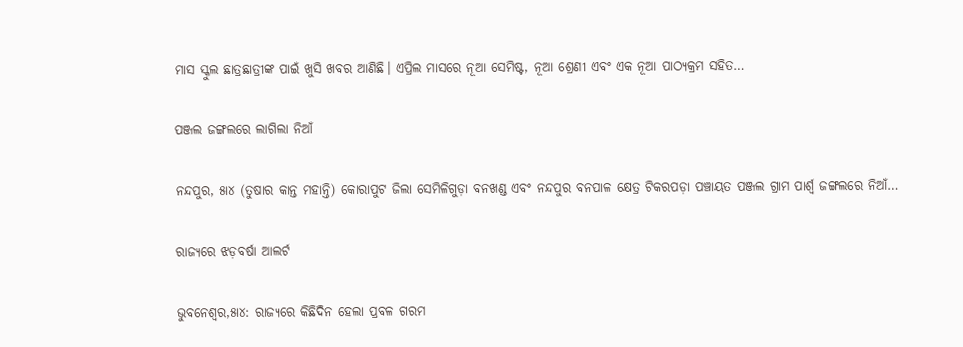ମାସ ସ୍କୁଲ ଛାତ୍ରଛାତ୍ରୀଙ୍କ ପାଇଁ ଖୁସି ଖବର ଆଣିଛି। ଏପ୍ରିଲ ମାସରେ ନୂଆ ସେମିଷ୍ଟ, ନୂଆ ଶ୍ରେଣୀ ଏବଂ ଏକ ନୂଆ ପାଠ୍ୟକ୍ରମ ସହିତ…

ପଞ୍ଜଲ ଜଙ୍ଗଲରେ ଲାଗିଲା ନିଆଁ

ନନ୍ଦପୁର, ୫ା୪ (ତୁଷାର କାନ୍ତ ମହାନ୍ତି) କୋରାପୁଟ ଜିଲା ସେମିଳିଗୁଡ଼ା ବନଖଣ୍ଡ ଏବଂ ନନ୍ଦପୁର ବନପାଳ କ୍ଷେତ୍ର ଟିକରପଡ଼ା ପଞ୍ଚାୟତ ପଞ୍ଜଲ ଗ୍ରାମ ପାର୍ଶ୍ୱ ଜଙ୍ଗଲରେ ନିଆଁ…

ରାଜ୍ୟରେ ଝଡ଼ବର୍ଷା ଆଲର୍ଟ

ଭୁବନେଶ୍ୱର,୫ା୪: ରାଜ୍ୟରେ କିଛିଦିନ ହେଲା ପ୍ରବଳ ଗରମ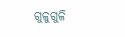ଗୁଳୁଗୁଳି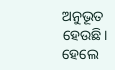ଅନୁଭୂତ ହେଉଛି। ହେଲେ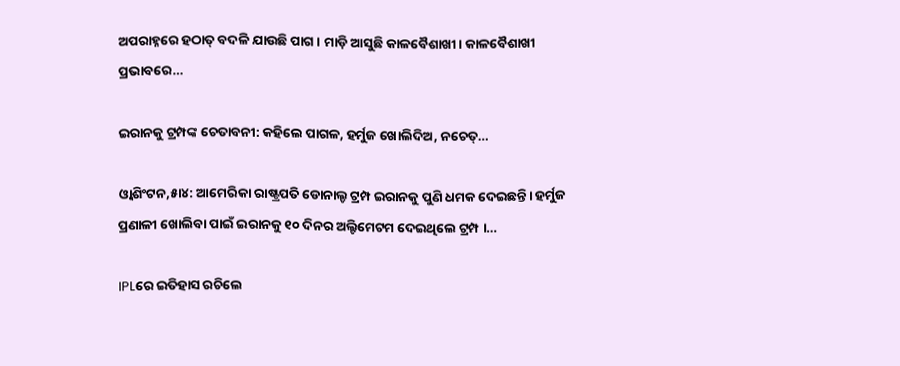ଅପରାହ୍ନରେ ହଠାତ୍‌ ବଦଳି ଯାଉଛି ପାଗ। ମାଡ଼ି ଆସୁଛି କାଳବୈଶାଖୀ। କାଳବୈଶାଖୀ ପ୍ରଭାବରେ…

ଇରାନକୁ ଟ୍ରମ୍ପଙ୍କ ଚେତାବନୀ: କହିଲେ ପାଗଳ, ହର୍ମୁଜ ଖୋଲିଦିଅ, ନଚେତ୍‌…

ଓ୍ବାଶିଂଟନ,୫ା୪: ଆମେରିକା ରାଷ୍ଟ୍ରପତି ଡୋନାଲ୍ଡ ଟ୍ରମ୍ପ ଇରାନକୁ ପୁଣି ଧମକ ଦେଇଛନ୍ତି। ହର୍ମୁଜ ପ୍ରଣାଳୀ ଖୋଲିବା ପାଇଁ ଇରାନକୁ ୧୦ ଦିନର ଅଲ୍ଟିମେଟମ ଦେଇଥିଲେ ଟ୍ରମ୍ପ ।…

IPLରେ ଇତିହାସ ରଚିଲେ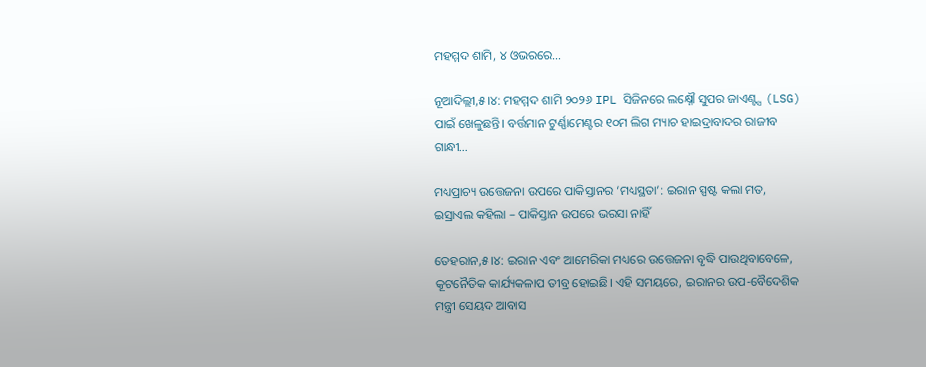ମହମ୍ମଦ ଶାମି, ୪ ଓଭରରେ…

ନୂଆଦିଲ୍ଲୀ,୫।୪: ମହମ୍ମଦ ଶାମି ୨୦୨୬ IPL ସିଜିନରେ ଲକ୍ଷ୍ନୌ ସୁପର ଜାଏଣ୍ଟ୍ସ (LSG) ପାଇଁ ଖେଳୁଛନ୍ତି। ବର୍ତ୍ତମାନ ଟୁର୍ଣ୍ଣାମେଣ୍ଟର ୧୦ମ ଲିଗ ମ୍ୟାଚ ହାଇଦ୍ରାବାଦର ରାଜୀବ ଗାନ୍ଧୀ…

ମଧ୍ୟପ୍ରାଚ୍ୟ ଉତ୍ତେଜନା ଉପରେ ପାକିସ୍ତାନର ‘ମଧ୍ୟସ୍ଥତା’: ଇରାନ ସ୍ପଷ୍ଟ କଲା ମତ, ଇସ୍ରାଏଲ କହିଲା – ପାକିସ୍ତାନ ଉପରେ ଭରସା ନାହିଁ

ତେହରାନ,୫।୪: ଇରାନ ଏବଂ ଆମେରିକା ମଧ୍ୟରେ ଉତ୍ତେଜନା ବୃଦ୍ଧି ପାଉଥିବାବେଳେ, କୂଟନୈତିକ କାର୍ଯ୍ୟକଳାପ ତୀବ୍ର ହୋଇଛି। ଏହି ସମୟରେ, ଇରାନର ଉପ-ବୈଦେଶିକ ମନ୍ତ୍ରୀ ସେୟଦ ଆବାସ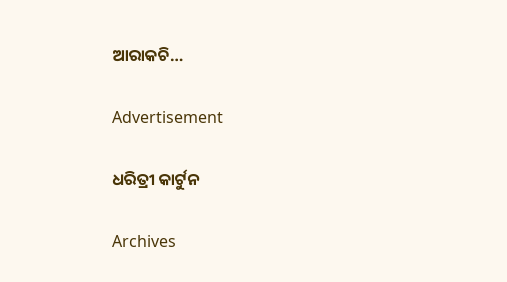ଆରାକଚି…

Advertisement

ଧରିତ୍ରୀ କାର୍ଟୁନ

Archives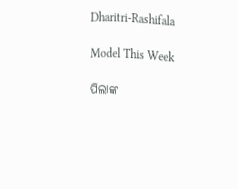Dharitri-Rashifala

Model This Week

ପିଲାଙ୍କ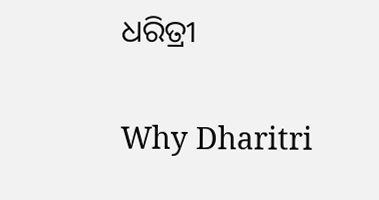ଧରିତ୍ରୀ

Why Dharitri